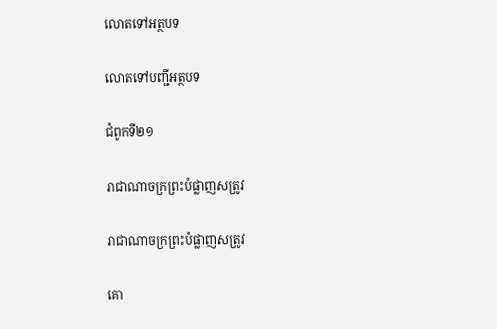លោតទៅអត្ថបទ

លោតទៅបញ្ជីអត្ថបទ

ជំពូកទី២១

រាជាណាចក្រព្រះបំផ្លាញសត្រូវ

រាជាណាចក្រព្រះបំផ្លាញសត្រូវ

គោ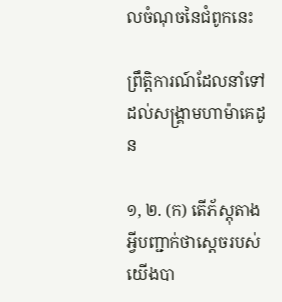លចំណុចនៃជំពូកនេះ

ព្រឹត្ដិការណ៍ដែលនាំទៅដល់សង្គ្រាមហាម៉ាគេដូន

១, ២. (ក) តើភ័ស្តុតាងអ្វីបញ្ជាក់ថាស្តេចរបស់យើងបា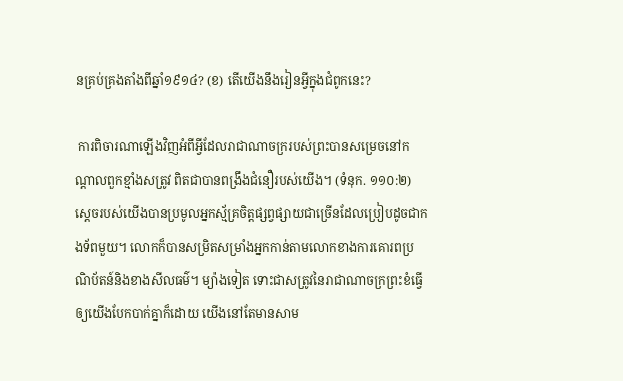នគ្រប់គ្រងតាំងពីឆ្នាំ១៩១៤? (ខ) តើយើងនឹងរៀនអ្វីក្នុងជំពូកនេះ?

 ការពិចារណាឡើងវិញអំពីអ្វីដែលរាជាណាចក្ររបស់ព្រះបានសម្រេចនៅកណ្ដាលពួកខ្មាំងសត្រូវ ពិតជាបានពង្រឹងជំនឿរបស់យើង។ (ទំនុក. ១១០:២) ស្តេចរបស់យើងបានប្រមូលអ្នកស្ម័គ្រចិត្តផ្សព្វផ្សាយជាច្រើនដែលប្រៀបដូចជាកងទ័ពមួយ។ លោកក៏បានសម្រិតសម្រាំងអ្នកកាន់តាមលោកខាងការគោរពប្រណិប័តន៍និងខាងសីលធម៌។ ម្យ៉ាងទៀត ទោះជាសត្រូវនៃរាជាណាចក្រព្រះខំធ្វើឲ្យយើងបែកបាក់គ្នាក៏ដោយ យើងនៅតែមានសាម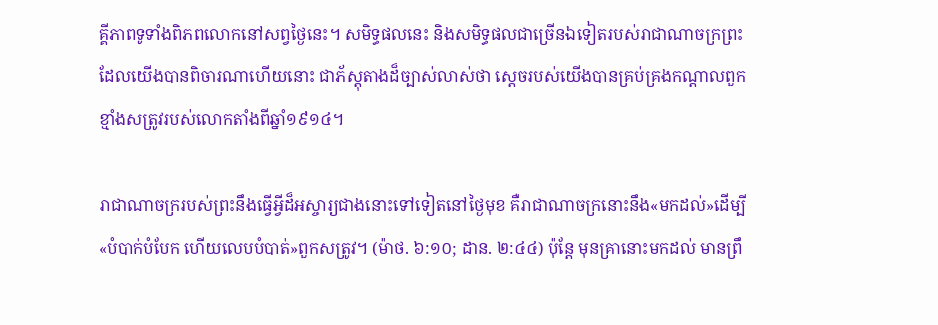គ្គីភាពទូទាំងពិភពលោកនៅសព្វថ្ងៃនេះ។ សមិទ្ធផលនេះ និងសមិទ្ធផលជាច្រើនឯទៀតរបស់រាជាណាចក្រព្រះដែលយើងបានពិចារណាហើយនោះ ជាភ័ស្តុតាងដ៏ច្បាស់លាស់ថា ស្តេចរបស់យើងបានគ្រប់គ្រងកណ្ដាលពួកខ្មាំងសត្រូវរបស់លោកតាំងពីឆ្នាំ១៩១៤។

រាជាណាចក្ររបស់ព្រះនឹងធ្វើអ្វីដ៏អស្ចារ្យជាងនោះទៅទៀតនៅថ្ងៃមុខ គឺរាជាណាចក្រនោះនឹង«មកដល់»ដើម្បី«បំបាក់បំបែក ហើយលេបបំបាត់»ពួកសត្រូវ។ (ម៉ាថ. ៦:១០; ដាន. ២:៤៤) ប៉ុន្តែ មុនគ្រានោះមកដល់ មានព្រឹ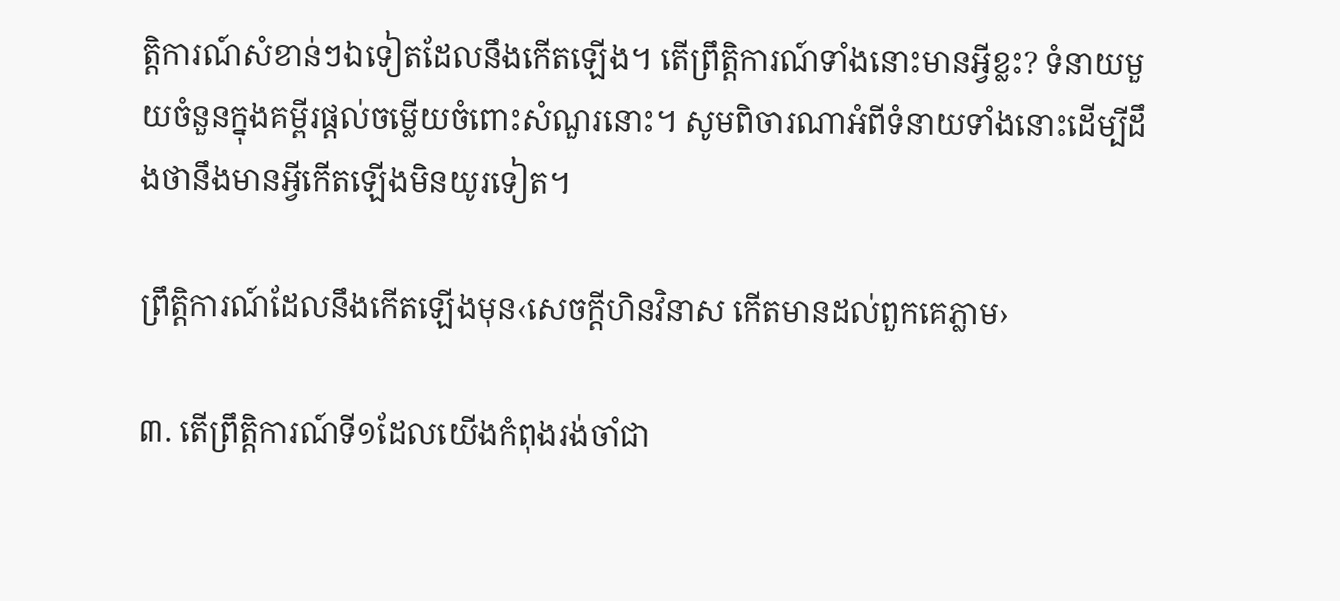ត្ដិការណ៍សំខាន់ៗឯទៀតដែលនឹងកើតឡើង។ តើព្រឹត្ដិការណ៍ទាំងនោះមានអ្វីខ្លះ? ទំនាយមួយចំនួនក្នុងគម្ពីរផ្ដល់ចម្លើយចំពោះសំណួរនោះ។ សូមពិចារណាអំពីទំនាយទាំងនោះដើម្បីដឹងថានឹងមានអ្វីកើតឡើងមិនយូរទៀត។

ព្រឹត្ដិការណ៍ដែលនឹងកើតឡើងមុន‹សេចក្ដីហិនវិនាស កើតមានដល់ពួកគេភ្លាម›

៣. តើព្រឹត្ដិការណ៍ទី១ដែលយើងកំពុងរង់ចាំជា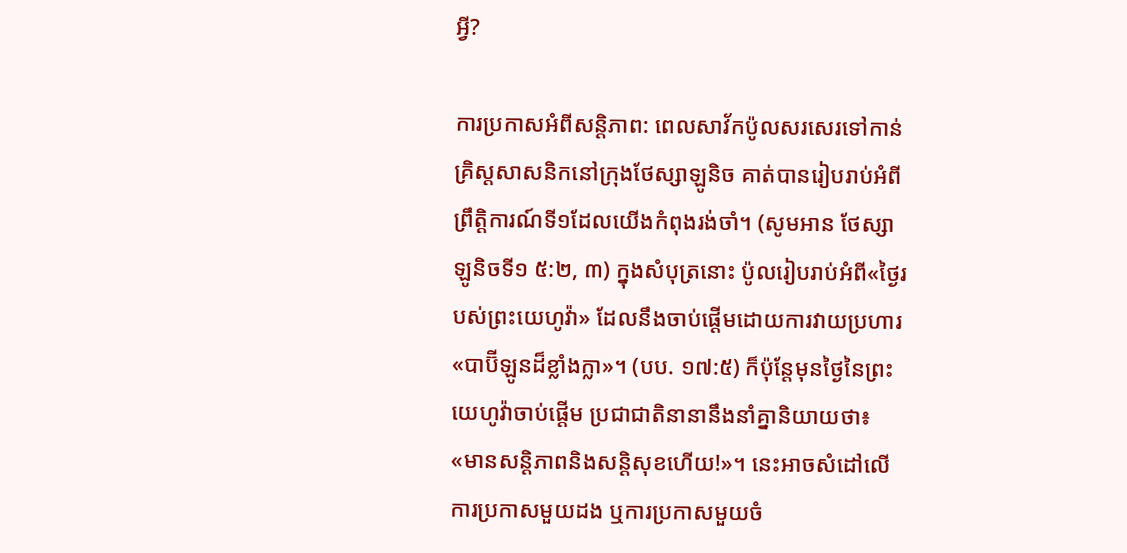អ្វី?

ការប្រកាសអំពីសន្ដិភាព: ពេលសាវ័កប៉ូលសរសេរទៅកាន់គ្រិស្តសាសនិកនៅក្រុងថែស្សាឡូនិច គាត់បានរៀបរាប់អំពីព្រឹត្ដិការណ៍ទី១ដែលយើងកំពុងរង់ចាំ។ (សូមអាន ថែស្សាឡូនិចទី១ ៥:២, ៣) ក្នុងសំបុត្រនោះ ប៉ូលរៀបរាប់អំពី«ថ្ងៃរបស់ព្រះយេហូវ៉ា» ដែលនឹងចាប់ផ្ដើមដោយការវាយប្រហារ«បាប៊ីឡូនដ៏ខ្លាំងក្លា»។ (បប. ១៧:៥) ក៏ប៉ុន្តែមុនថ្ងៃនៃព្រះយេហូវ៉ាចាប់ផ្ដើម ប្រជាជាតិនានានឹងនាំគ្នានិយាយថា៖ «មានសន្ដិភាពនិងសន្ដិសុខហើយ!»។ នេះអាចសំដៅលើការប្រកាសមួយដង ឬការប្រកាសមួយចំ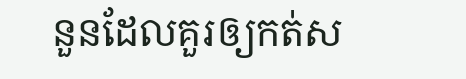នួនដែលគួរឲ្យកត់ស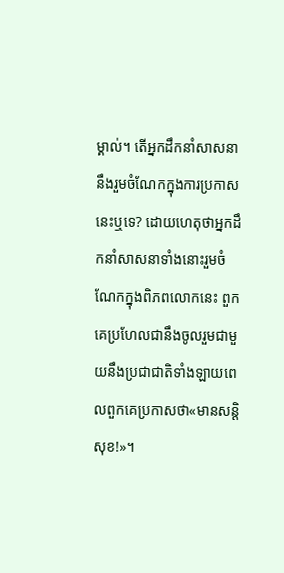ម្គាល់។ តើអ្នកដឹកនាំសាសនានឹងរួមចំណែកក្នុងការប្រកាសនេះឬទេ? ដោយហេតុថាអ្នកដឹកនាំសាសនាទាំងនោះរួមចំណែកក្នុងពិភពលោកនេះ ពួកគេប្រហែលជានឹងចូលរួមជាមួយនឹងប្រជាជាតិទាំងឡាយពេលពួកគេប្រកាសថា«មានសន្ដិសុខ!»។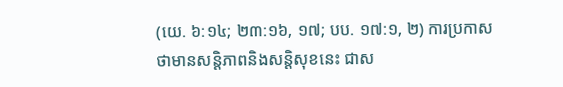(យេ. ៦:១៤; ២៣:១៦, ១៧; បប. ១៧:១, ២) ការប្រកាសថាមានសន្ដិភាពនិងសន្ដិសុខនេះ ជាស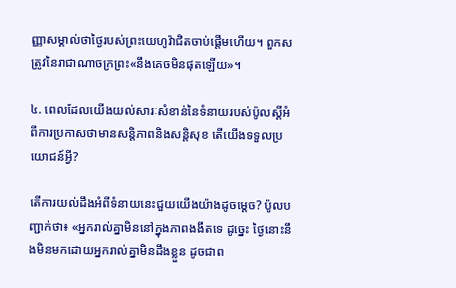ញ្ញាសម្គាល់ថាថ្ងៃរបស់ព្រះយេហូវ៉ាជិតចាប់ផ្ដើមហើយ។ ពួកសត្រូវនៃរាជាណាចក្រព្រះ«នឹងគេចមិនផុតឡើយ»។

៤. ពេលដែលយើងយល់សារៈសំខាន់នៃទំនាយរបស់ប៉ូលស្តីអំពីការប្រកាសថាមានសន្ដិភាពនិងសន្ដិសុខ តើយើងទទួលប្រយោជន៍អ្វី?

តើការយល់ដឹងអំពីទំនាយនេះជួយយើងយ៉ាងដូចម្ដេច? ប៉ូលបញ្ជាក់ថា៖ «អ្នករាល់គ្នាមិននៅក្នុងភាពងងឹតទេ ដូច្នេះ ថ្ងៃនោះនឹងមិនមកដោយអ្នករាល់គ្នាមិនដឹងខ្លួន ដូចជាព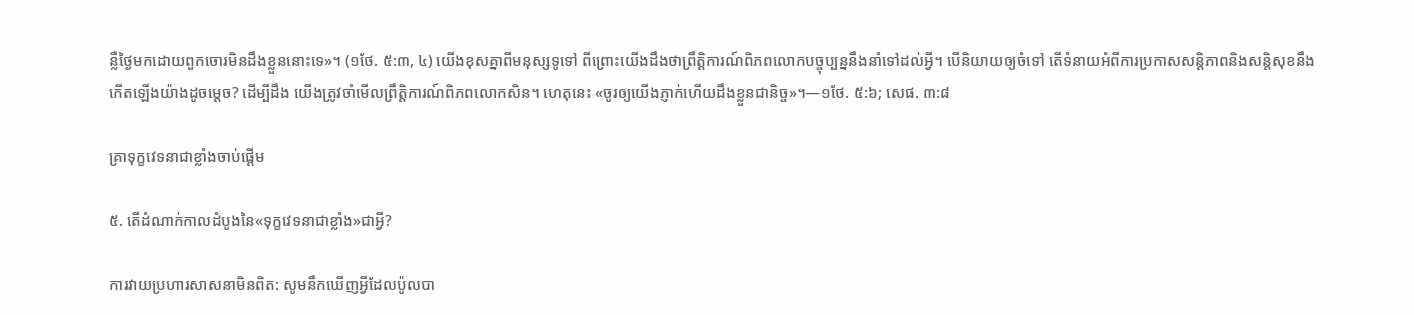ន្លឺថ្ងៃមកដោយពួកចោរមិនដឹងខ្លួននោះទេ»។ (១ថែ. ៥:៣, ៤) យើងខុសគ្នាពីមនុស្សទូទៅ ពីព្រោះយើងដឹងថាព្រឹត្ដិការណ៍ពិភពលោកបច្ចុប្បន្ននឹងនាំទៅដល់អ្វី។ បើនិយាយឲ្យចំទៅ តើទំនាយអំពីការប្រកាសសន្ដិភាពនិងសន្ដិសុខនឹងកើតឡើងយ៉ាងដូចម្ដេច? ដើម្បីដឹង យើងត្រូវចាំមើលព្រឹត្ដិការណ៍ពិភពលោកសិន។ ហេតុនេះ «ចូរឲ្យយើងភ្ញាក់ហើយដឹងខ្លួនជានិច្ច»។—១ថែ. ៥:៦; សេផ. ៣:៨

គ្រាទុក្ខវេទនាជាខ្លាំងចាប់ផ្ដើម

៥. តើដំណាក់កាលដំបូងនៃ«ទុក្ខវេទនាជាខ្លាំង»ជាអ្វី?

ការវាយប្រហារសាសនាមិនពិត: សូមនឹកឃើញអ្វីដែលប៉ូលបា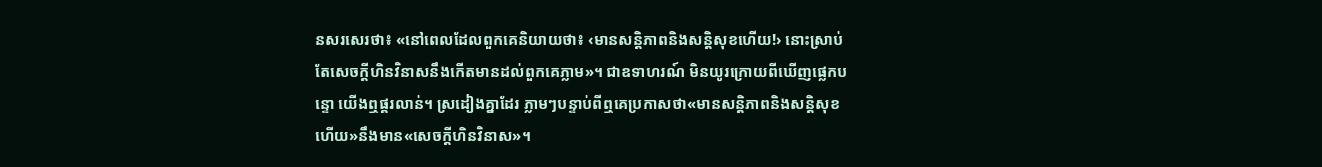នសរសេរថា៖ «នៅពេលដែលពួកគេនិយាយថា៖ ‹មានសន្ដិភាពនិងសន្ដិសុខហើយ!› នោះស្រាប់តែសេចក្ដីហិនវិនាសនឹងកើតមានដល់ពួកគេភ្លាម»។ ជាឧទាហរណ៍ មិនយូរក្រោយពីឃើញផ្លេកបន្ទោ យើងឮផ្គរលាន់។ ស្រដៀងគ្នាដែរ ភ្លាមៗបន្ទាប់ពីឮគេប្រកាសថា«មានសន្ដិភាពនិងសន្ដិសុខហើយ»នឹងមាន«សេចក្ដីហិនវិនាស»។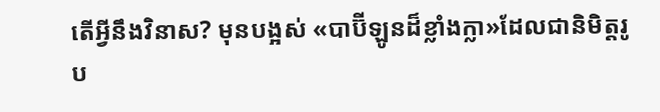តើអ្វីនឹងវិនាស? មុនបង្អស់ «បាប៊ីឡូនដ៏ខ្លាំងក្លា»ដែលជានិមិត្តរូប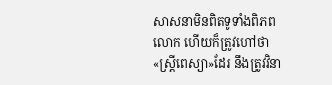សាសនាមិនពិតទូទាំងពិភពលោក ហើយក៏ត្រូវហៅថា«ស្ត្រីពេស្យា»ដែរ នឹងត្រូវវិនា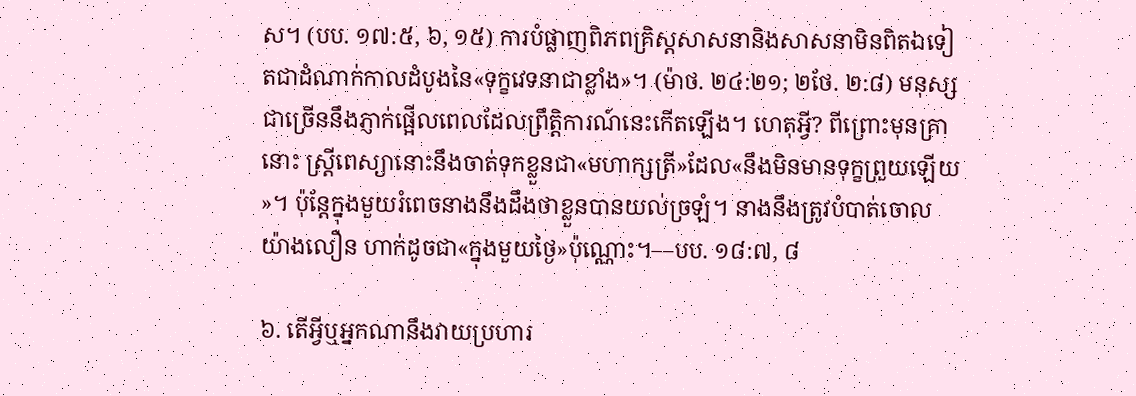ស។ (បប. ១៧:៥, ៦, ១៥) ការបំផ្លាញពិភពគ្រិស្តសាសនានិងសាសនាមិនពិតឯទៀតជាដំណាក់កាលដំបូងនៃ«ទុក្ខវេទនាជាខ្លាំង»។ (ម៉ាថ. ២៤:២១; ២ថែ. ២:៨) មនុស្សជាច្រើននឹងភ្ញាក់ផ្អើលពេលដែលព្រឹត្ដិការណ៍នេះកើតឡើង។ ហេតុអ្វី? ពីព្រោះមុនគ្រានោះ ស្ត្រីពេស្យានោះនឹងចាត់ទុកខ្លួនជា«មហាក្សត្រី»ដែល«នឹងមិនមានទុក្ខព្រួយឡើយ»។ ប៉ុន្តែក្នុងមួយរំពេចនាងនឹងដឹងថាខ្លួនបានយល់ច្រឡំ។ នាងនឹងត្រូវបំបាត់ចោលយ៉ាងលឿន ហាក់ដូចជា«ក្នុងមួយថ្ងៃ»ប៉ុណ្ណោះ។—បប. ១៨:៧, ៨

៦. តើអ្វីឬអ្នកណានឹងវាយប្រហារ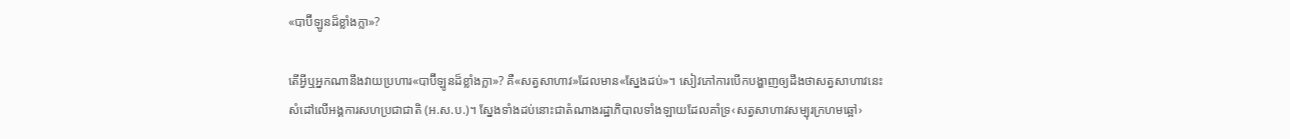«បាប៊ីឡូនដ៏ខ្លាំងក្លា»?

តើអ្វីឬអ្នកណានឹងវាយប្រហារ«បាប៊ីឡូនដ៏ខ្លាំងក្លា»? គឺ«សត្វសាហាវ»ដែលមាន«ស្នែងដប់»។ សៀវភៅការបើកបង្ហាញឲ្យដឹងថាសត្វសាហាវនេះសំដៅលើអង្គការសហប្រជាជាតិ (អ.ស.ប.)។ ស្នែងទាំងដប់នោះជាតំណាងរដ្ឋាភិបាលទាំងឡាយដែលគាំទ្រ‹សត្វសាហាវសម្បុរក្រហមឆ្អៅ›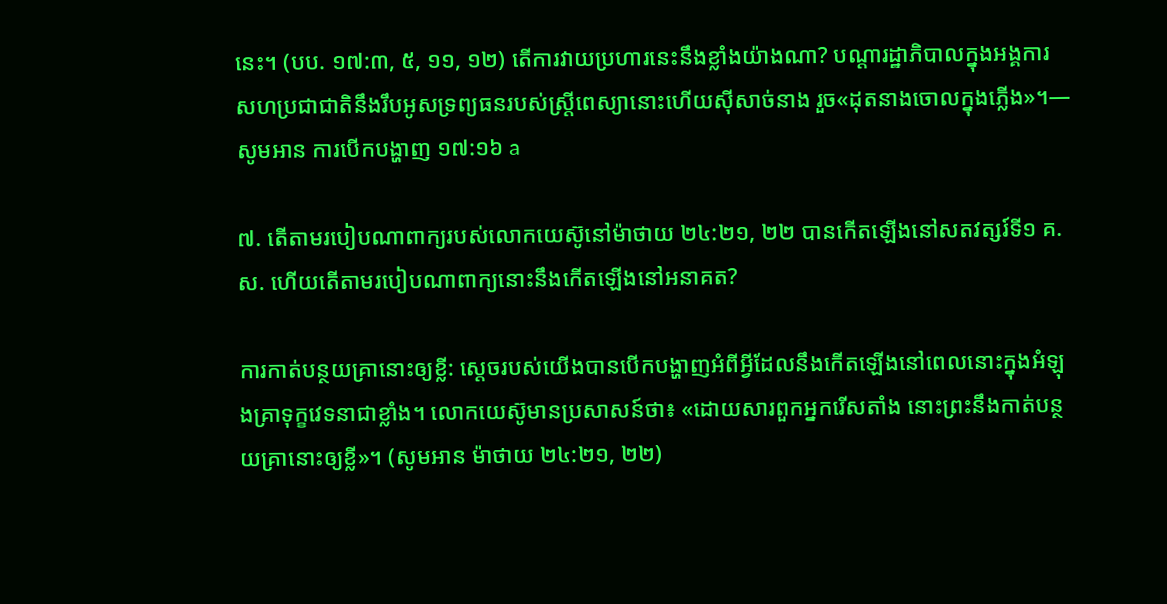នេះ។ (បប. ១៧:៣, ៥, ១១, ១២) តើការវាយប្រហារនេះនឹងខ្លាំងយ៉ាងណា? បណ្ដារដ្ឋាភិបាលក្នុងអង្គការសហប្រជាជាតិនឹងរឹបអូសទ្រព្យធនរបស់ស្ត្រីពេស្យានោះហើយស៊ីសាច់នាង រួច«ដុតនាងចោលក្នុងភ្លើង»។—សូមអាន ការបើកបង្ហាញ ១៧:១៦ a

៧. តើតាមរបៀបណាពាក្យរបស់លោកយេស៊ូនៅម៉ាថាយ ២៤:២១, ២២ បានកើតឡើងនៅសតវត្សរ៍ទី១ គ.ស. ហើយតើតាមរបៀបណាពាក្យនោះនឹងកើតឡើងនៅអនាគត?

ការកាត់បន្ថយគ្រានោះឲ្យខ្លី: ស្តេចរបស់យើងបានបើកបង្ហាញអំពីអ្វីដែលនឹងកើតឡើងនៅពេលនោះក្នុងអំឡុងគ្រាទុក្ខវេទនាជាខ្លាំង។ លោកយេស៊ូមានប្រសាសន៍ថា៖ «ដោយសារពួកអ្នករើសតាំង នោះព្រះនឹងកាត់បន្ថយគ្រានោះឲ្យខ្លី»។ (សូមអាន ម៉ាថាយ ២៤:២១, ២២)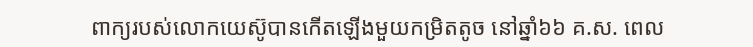ពាក្យរបស់លោកយេស៊ូបានកើតឡើងមួយកម្រិតតូច នៅឆ្នាំ៦៦ គ.ស. ពេល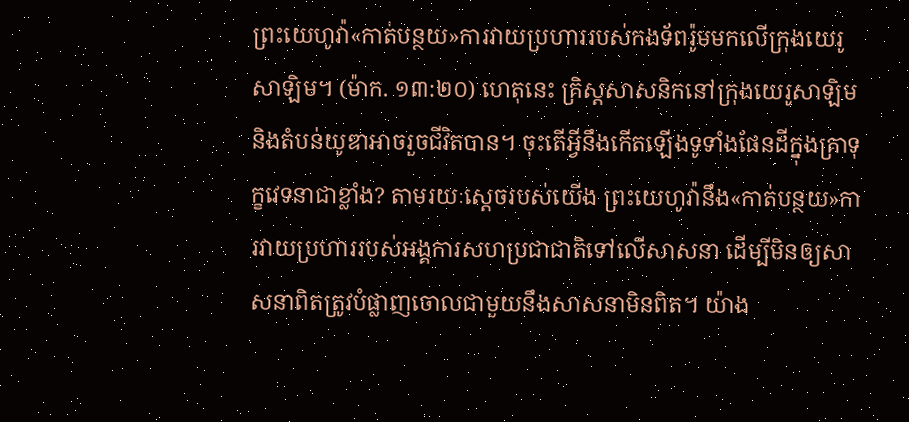ព្រះយេហូវ៉ា«កាត់បន្ថយ»ការវាយប្រហាររបស់កងទ័ពរ៉ូមមកលើក្រុងយេរូសាឡិម។ (ម៉ាក. ១៣:២០) ហេតុនេះ គ្រិស្តសាសនិកនៅក្រុងយេរូសាឡិមនិងតំបន់យូឌាអាចរួចជីវិតបាន។ ចុះតើអ្វីនឹងកើតឡើងទូទាំងផែនដីក្នុងគ្រាទុក្ខវេទនាជាខ្លាំង? តាមរយៈស្តេចរបស់យើង ព្រះយេហូវ៉ានឹង«កាត់បន្ថយ»ការវាយប្រហាររបស់អង្គការសហប្រជាជាតិទៅលើសាសនា ដើម្បីមិនឲ្យសាសនាពិតត្រូវបំផ្លាញចោលជាមួយនឹងសាសនាមិនពិត។ យ៉ាង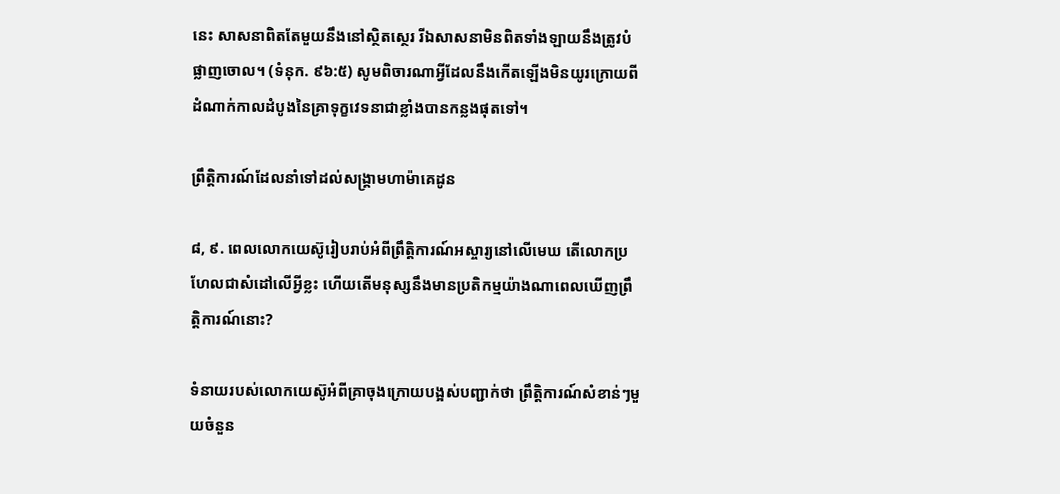នេះ សាសនាពិតតែមួយនឹងនៅស្ថិតស្ថេរ រីឯសាសនាមិនពិតទាំងឡាយនឹងត្រូវបំផ្លាញចោល។ (ទំនុក. ៩៦:៥) សូមពិចារណាអ្វីដែលនឹងកើតឡើងមិនយូរក្រោយពីដំណាក់កាលដំបូងនៃគ្រាទុក្ខវេទនាជាខ្លាំងបានកន្លងផុតទៅ។

ព្រឹត្ដិការណ៍ដែលនាំទៅដល់សង្គ្រាមហាម៉ាគេដូន

៨, ៩. ពេលលោកយេស៊ូរៀបរាប់អំពីព្រឹត្ដិការណ៍អស្ចារ្យនៅលើមេឃ តើលោកប្រហែលជាសំដៅលើអ្វីខ្លះ ហើយតើមនុស្សនឹងមានប្រតិកម្មយ៉ាងណាពេលឃើញព្រឹត្ដិការណ៍នោះ?

ទំនាយរបស់លោកយេស៊ូអំពីគ្រាចុងក្រោយបង្អស់បញ្ជាក់ថា ព្រឹត្ដិការណ៍សំខាន់ៗមួយចំនួន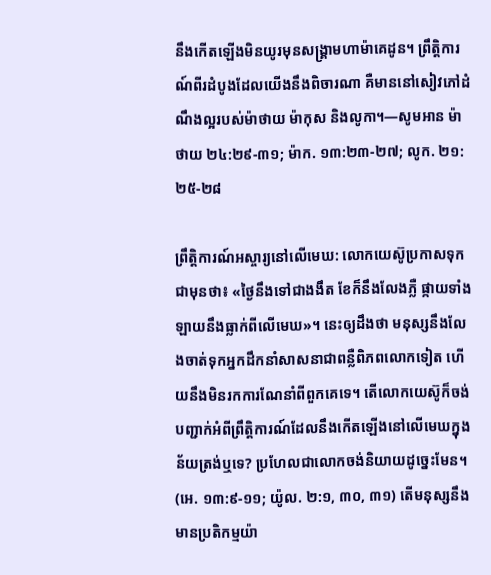នឹងកើតឡើងមិនយូរមុនសង្គ្រាមហាម៉ាគេដូន។ ព្រឹត្ដិការណ៍ពីរដំបូងដែលយើងនឹងពិចារណា គឺមាននៅសៀវភៅដំណឹងល្អរបស់ម៉ាថាយ ម៉ាកុស និងលូកា។—សូមអាន ម៉ាថាយ ២៤:២៩-៣១; ម៉ាក. ១៣:២៣-២៧; លូក. ២១:២៥-២៨

ព្រឹត្ដិការណ៍អស្ចារ្យនៅលើមេឃ: លោកយេស៊ូប្រកាសទុកជាមុនថា៖ «ថ្ងៃនឹងទៅជាងងឹត ខែក៏នឹងលែងភ្លឺ ផ្កាយទាំងឡាយនឹងធ្លាក់ពីលើមេឃ»។ នេះឲ្យដឹងថា មនុស្សនឹងលែងចាត់ទុកអ្នកដឹកនាំសាសនាជាពន្លឺពិភពលោកទៀត ហើយនឹងមិនរកការណែនាំពីពួកគេទេ។ តើលោកយេស៊ូក៏ចង់បញ្ជាក់អំពីព្រឹត្ដិការណ៍ដែលនឹងកើតឡើងនៅលើមេឃក្នុងន័យត្រង់ឬទេ? ប្រហែលជាលោកចង់និយាយដូច្នេះមែន។ (អេ. ១៣:៩-១១; យ៉ូល. ២:១, ៣០, ៣១) តើមនុស្សនឹងមានប្រតិកម្មយ៉ា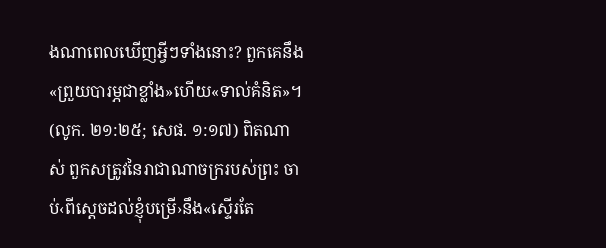ងណាពេលឃើញអ្វីៗទាំងនោះ? ពួកគេនឹង«ព្រួយបារម្ភជាខ្លាំង»ហើយ«ទាល់គំនិត»។ (លូក. ២១:២៥; សេផ. ១:១៧) ពិតណាស់ ពួកសត្រូវនៃរាជាណាចក្ររបស់ព្រះ ចាប់‹ពីស្តេចដល់ខ្ញុំបម្រើ›នឹង«ស្ទើរតែ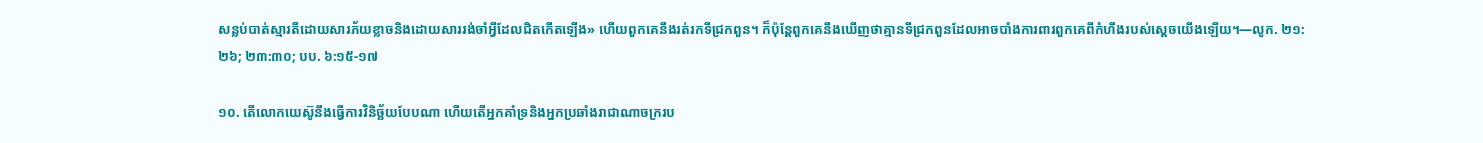សន្លប់បាត់ស្មារតីដោយសារភ័យខ្លាចនិងដោយសាររង់ចាំអ្វីដែលជិតកើតឡើង» ហើយពួកគេនឹងរត់រកទីជ្រកពួន។ ក៏ប៉ុន្តែពួកគេនឹងឃើញថាគ្មានទីជ្រកពួនដែលអាចបាំងការពារពួកគេពីកំហឹងរបស់ស្តេចយើងឡើយ។—លូក. ២១:២៦; ២៣:៣០; បប. ៦:១៥-១៧

១០. តើលោកយេស៊ូនឹងធ្វើការវិនិច្ឆ័យបែបណា ហើយតើអ្នកគាំទ្រនិងអ្នកប្រឆាំងរាជាណាចក្ររប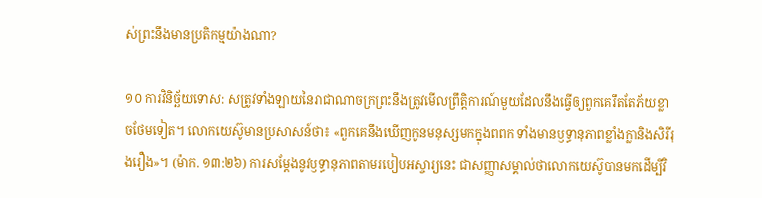ស់ព្រះនឹងមានប្រតិកម្មយ៉ាងណា?

១០ ការវិនិច្ឆ័យទោស: សត្រូវទាំងឡាយនៃរាជាណាចក្រព្រះនឹងត្រូវមើលព្រឹត្ដិការណ៍មួយដែលនឹងធ្វើឲ្យពួកគេរឹតតែភ័យខ្លាចថែមទៀត។ លោកយេស៊ូមានប្រសាសន៍ថា៖ «ពួកគេនឹងឃើញកូនមនុស្សមកក្នុងពពក ទាំងមានឫទ្ធានុភាពខ្លាំងក្លានិងសិរីរុងរឿង»។ (ម៉ាក. ១៣:២៦) ការសម្ដែងនូវឫទ្ធានុភាពតាមរបៀបអស្ចារ្យនេះ ជាសញ្ញាសម្គាល់ថាលោកយេស៊ូបានមកដើម្បីវិ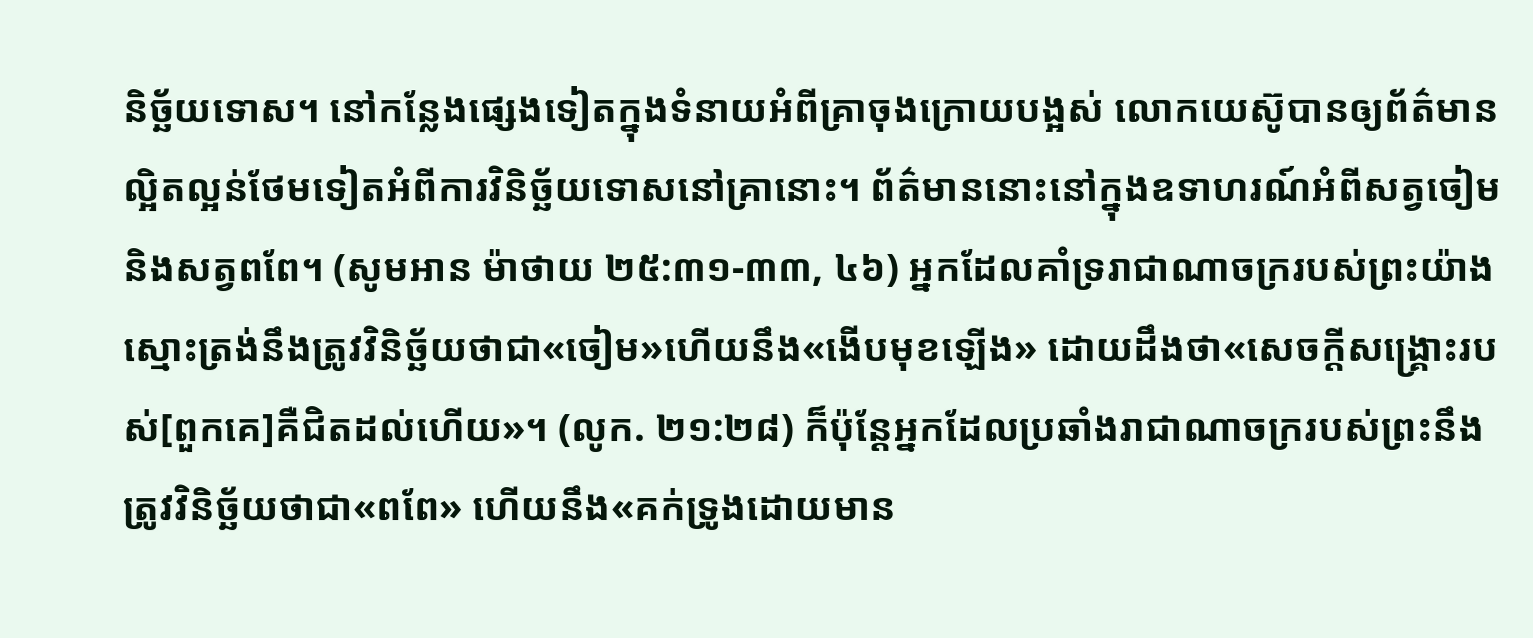និច្ឆ័យទោស។ នៅកន្លែងផ្សេងទៀតក្នុងទំនាយអំពីគ្រាចុងក្រោយបង្អស់ លោកយេស៊ូបានឲ្យព័ត៌មានល្អិតល្អន់ថែមទៀតអំពីការវិនិច្ឆ័យទោសនៅគ្រានោះ។ ព័ត៌មាននោះនៅក្នុងឧទាហរណ៍អំពីសត្វចៀមនិងសត្វពពែ។ (សូមអាន ម៉ាថាយ ២៥:៣១-៣៣, ៤៦) អ្នកដែលគាំទ្ររាជាណាចក្ររបស់ព្រះយ៉ាងស្មោះត្រង់នឹងត្រូវវិនិច្ឆ័យថាជា«ចៀម»ហើយនឹង«ងើបមុខឡើង» ដោយដឹងថា«សេចក្ដីសង្គ្រោះរបស់[ពួកគេ]គឺជិតដល់ហើយ»។ (លូក. ២១:២៨) ក៏ប៉ុន្តែអ្នកដែលប្រឆាំងរាជាណាចក្ររបស់ព្រះនឹងត្រូវវិនិច្ឆ័យថាជា«ពពែ» ហើយនឹង«គក់ទ្រូងដោយមាន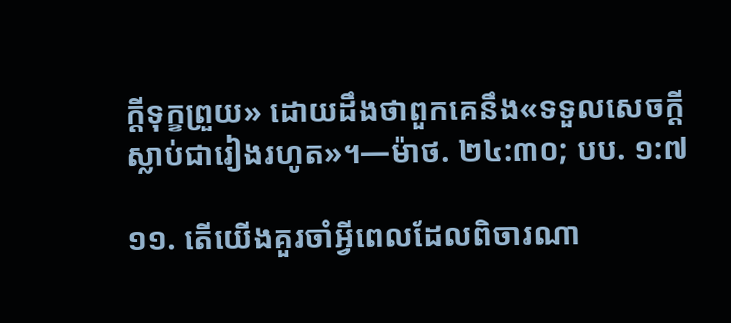ក្ដីទុក្ខព្រួយ» ដោយដឹងថាពួកគេនឹង«ទទួលសេចក្ដីស្លាប់ជារៀងរហូត»។—ម៉ាថ. ២៤:៣០; បប. ១:៧

១១. តើយើងគួរចាំអ្វីពេលដែលពិចារណា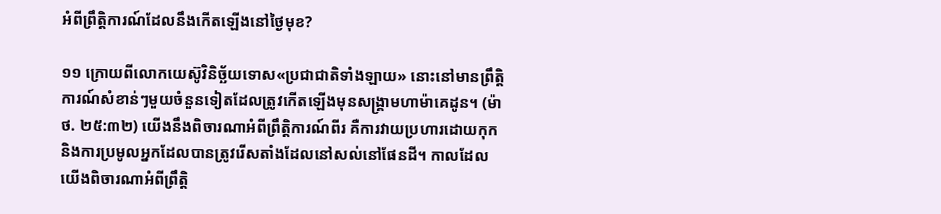អំពីព្រឹត្ដិការណ៍ដែលនឹងកើតឡើងនៅថ្ងៃមុខ?

១១ ក្រោយពីលោកយេស៊ូវិនិច្ឆ័យទោស«ប្រជាជាតិទាំងឡាយ» នោះនៅមានព្រឹត្ដិការណ៍សំខាន់ៗមួយចំនួនទៀតដែលត្រូវកើតឡើងមុនសង្គ្រាមហាម៉ាគេដូន។ (ម៉ាថ. ២៥:៣២) យើងនឹងពិចារណាអំពីព្រឹត្ដិការណ៍ពីរ គឺការវាយប្រហារដោយកុក និងការប្រមូលអ្នកដែលបានត្រូវរើសតាំងដែលនៅសល់នៅផែនដី។ កាលដែលយើងពិចារណាអំពីព្រឹត្ដិ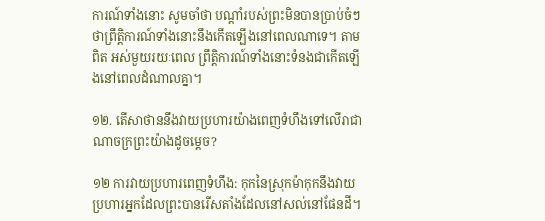ការណ៍ទាំងនោះ សូមចាំថា បណ្ដាំរបស់ព្រះមិនបានប្រាប់ចំៗថាព្រឹត្ដិការណ៍ទាំងនោះនឹងកើតឡើងនៅពេលណាទេ។ តាមពិត អស់មួយរយៈពេល ព្រឹត្ដិការណ៍ទាំងនោះទំនងជាកើតឡើងនៅពេលដំណាលគ្នា។

១២. តើសាថាននឹងវាយប្រហារយ៉ាងពេញទំហឹងទៅលើរាជាណាចក្រព្រះយ៉ាងដូចម្ដេច?

១២ ការវាយប្រហារពេញទំហឹង: កុកនៃស្រុកម៉ាកុកនឹងវាយប្រហារអ្នកដែលព្រះបានរើសតាំងដែលនៅសល់នៅផែនដី។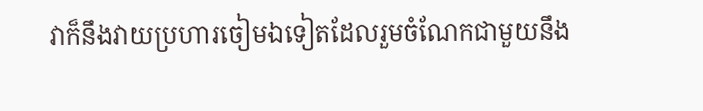វាក៏នឹងវាយប្រហារចៀមឯទៀតដែលរួមចំណែកជាមួយនឹង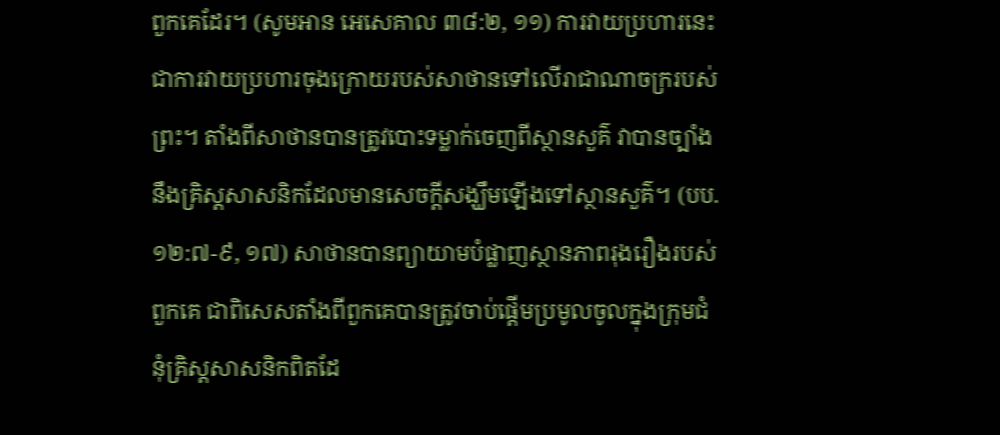ពួកគេដែរ។ (សូមអាន អេសេគាល ៣៨:២, ១១) ការវាយប្រហារនេះ ជាការវាយប្រហារចុងក្រោយរបស់សាថានទៅលើរាជាណាចក្ររបស់ព្រះ។ តាំងពីសាថានបានត្រូវបោះទម្លាក់ចេញពីស្ថានសួគ៌ វាបានច្បាំងនឹងគ្រិស្តសាសនិកដែលមានសេចក្ដីសង្ឃឹមឡើងទៅស្ថានសួគ៌។ (បប. ១២:៧-៩, ១៧) សាថានបានព្យាយាមបំផ្លាញស្ថានភាពរុងរឿងរបស់ពួកគេ ជាពិសេសតាំងពីពួកគេបានត្រូវចាប់ផ្ដើមប្រមូលចូលក្នុងក្រុមជំនុំគ្រិស្តសាសនិកពិតដែ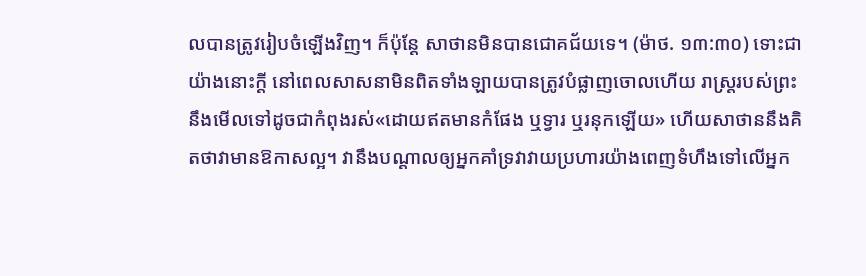លបានត្រូវរៀបចំឡើងវិញ។ ក៏ប៉ុន្តែ សាថានមិនបានជោគជ័យទេ។ (ម៉ាថ. ១៣:៣០) ទោះជាយ៉ាងនោះក្ដី នៅពេលសាសនាមិនពិតទាំងឡាយបានត្រូវបំផ្លាញចោលហើយ រាស្ត្ររបស់ព្រះនឹងមើលទៅដូចជាកំពុងរស់«ដោយឥតមានកំផែង ឬទ្វារ ឬរនុកឡើយ» ហើយសាថាននឹងគិតថាវាមានឱកាសល្អ។ វានឹងបណ្ដាលឲ្យអ្នកគាំទ្រវាវាយប្រហារយ៉ាងពេញទំហឹងទៅលើអ្នក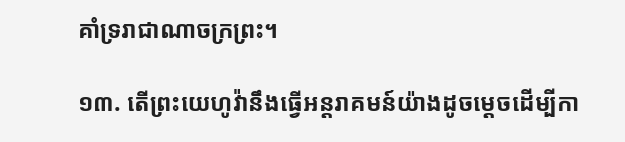គាំទ្ររាជាណាចក្រព្រះ។

១៣. តើព្រះយេហូវ៉ានឹងធ្វើអន្តរាគមន៍យ៉ាងដូចម្ដេចដើម្បីកា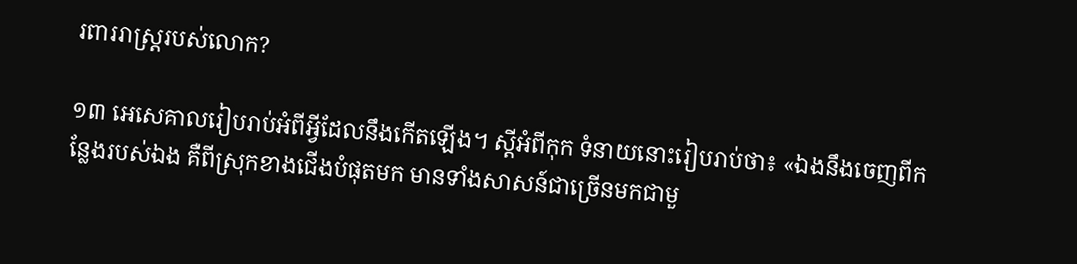រពាររាស្ត្ររបស់លោក?

១៣ អេសេគាលរៀបរាប់អំពីអ្វីដែលនឹងកើតឡើង។ ស្តីអំពីកុក ទំនាយនោះរៀបរាប់ថា៖ «ឯងនឹងចេញពីកន្លែងរបស់ឯង គឺពីស្រុកខាងជើងបំផុតមក មានទាំងសាសន៍ជាច្រើនមកជាមួ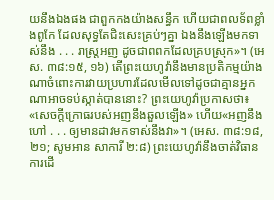យនឹងឯងផង ជាពួកកងយ៉ាងសន្ធឹក ហើយជាពលទ័ពខ្លាំងពូកែ ដែលសុទ្ធតែជិះសេះគ្រប់ៗគ្នា ឯងនឹងឡើងមកទាស់នឹង . . . រាស្ត្រអញ ដូចជាពពកដែលគ្របស្រុក»។ (អេស. ៣៨:១៥, ១៦) តើព្រះយេហូវ៉ានឹងមានប្រតិកម្មយ៉ាងណាចំពោះការវាយប្រហារដែលមើលទៅដូចជាគ្មានអ្នកណាអាចទប់ស្កាត់បាននោះ? ព្រះយេហូវ៉ាប្រកាសថា៖ «សេចក្ដីក្រោធរបស់អញនឹងឆួលឡើង» ហើយ«អញនឹងហៅ . . . ឲ្យមានដាវមកទាស់នឹងវា»។ (អេស. ៣៨:១៨, ២១; សូមអាន សាការី ២:៨) ព្រះយេហូវ៉ានឹងចាត់វិធានការដើ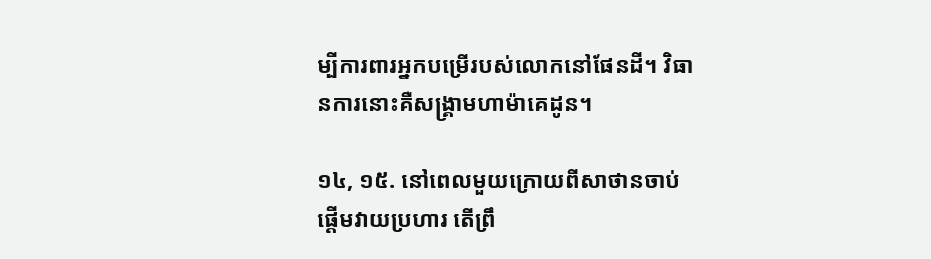ម្បីការពារអ្នកបម្រើរបស់លោកនៅផែនដី។ វិធានការនោះគឺសង្គ្រាមហាម៉ាគេដូន។

១៤, ១៥. នៅពេលមួយក្រោយពីសាថានចាប់ផ្ដើមវាយប្រហារ តើព្រឹ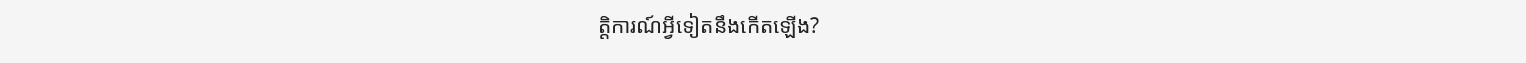ត្ដិការណ៍អ្វីទៀតនឹងកើតឡើង?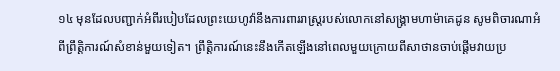១៤ មុនដែលបញ្ជាក់អំពីរបៀបដែលព្រះយេហូវ៉ានឹងការពាររាស្ត្ររបស់លោកនៅសង្គ្រាមហាម៉ាគេដូន សូមពិចារណាអំពីព្រឹត្ដិការណ៍សំខាន់មួយទៀត។ ព្រឹត្ដិការណ៍នេះនឹងកើតឡើងនៅពេលមួយក្រោយពីសាថានចាប់ផ្ដើមវាយប្រ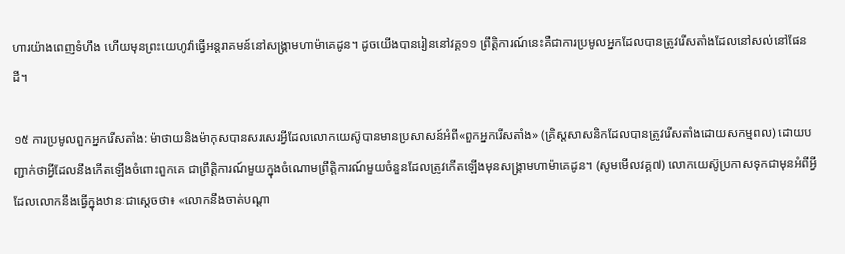ហារយ៉ាងពេញទំហឹង ហើយមុនព្រះយេហូវ៉ាធ្វើអន្តរាគមន៍នៅសង្គ្រាមហាម៉ាគេដូន។ ដូចយើងបានរៀននៅវគ្គ១១ ព្រឹត្ដិការណ៍នេះគឺជាការប្រមូលអ្នកដែលបានត្រូវរើសតាំងដែលនៅសល់នៅផែនដី។

១៥ ការប្រមូលពួកអ្នករើសតាំង: ម៉ាថាយនិងម៉ាកុសបានសរសេរអ្វីដែលលោកយេស៊ូបានមានប្រសាសន៍អំពី«ពួកអ្នករើសតាំង» (គ្រិស្តសាសនិកដែលបានត្រូវរើសតាំងដោយសកម្មពល) ដោយបញ្ជាក់ថាអ្វីដែលនឹងកើតឡើងចំពោះពួកគេ ជាព្រឹត្ដិការណ៍មួយក្នុងចំណោមព្រឹត្ដិការណ៍មួយចំនួនដែលត្រូវកើតឡើងមុនសង្គ្រាមហាម៉ាគេដូន។ (សូមមើលវគ្គ៧) លោកយេស៊ូប្រកាសទុកជាមុនអំពីអ្វីដែលលោកនឹងធ្វើក្នុងឋានៈជាស្តេចថា៖ «លោកនឹងចាត់បណ្ដា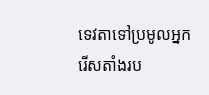ទេវតាទៅប្រមូលអ្នករើសតាំងរប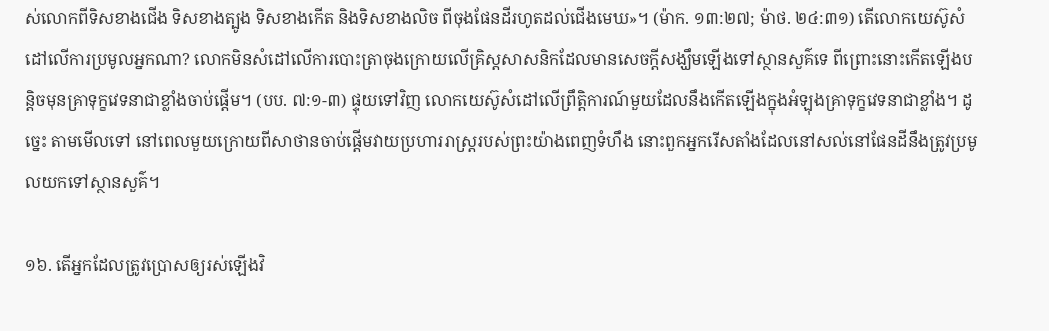ស់លោកពីទិសខាងជើង ទិសខាងត្បូង ទិសខាងកើត និងទិសខាងលិច ពីចុងផែនដីរហូតដល់ជើងមេឃ»។ (ម៉ាក. ១៣:២៧; ម៉ាថ. ២៤:៣១) តើលោកយេស៊ូសំដៅលើការប្រមូលអ្នកណា? លោកមិនសំដៅលើការបោះត្រាចុងក្រោយលើគ្រិស្តសាសនិកដែលមានសេចក្ដីសង្ឃឹមឡើងទៅស្ថានសួគ៌ទេ ពីព្រោះនោះកើតឡើងបន្ដិចមុនគ្រាទុក្ខវេទនាជាខ្លាំងចាប់ផ្ដើម។ (បប. ៧:១-៣) ផ្ទុយទៅវិញ លោកយេស៊ូសំដៅលើព្រឹត្ដិការណ៍មួយដែលនឹងកើតឡើងក្នុងអំឡុងគ្រាទុក្ខវេទនាជាខ្លាំង។ ដូច្នេះ តាមមើលទៅ នៅពេលមួយក្រោយពីសាថានចាប់ផ្ដើមវាយប្រហាររាស្ត្ររបស់ព្រះយ៉ាងពេញទំហឹង នោះពួកអ្នករើសតាំងដែលនៅសល់នៅផែនដីនឹងត្រូវប្រមូលយកទៅស្ថានសួគ៌។

១៦. តើអ្នកដែលត្រូវប្រោសឲ្យរស់ឡើងវិ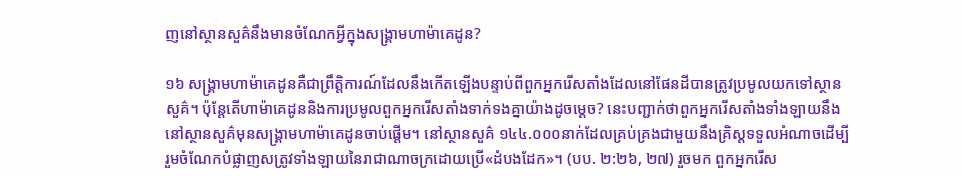ញនៅស្ថានសួគ៌នឹងមានចំណែកអ្វីក្នុងសង្គ្រាមហាម៉ាគេដូន?

១៦ សង្គ្រាមហាម៉ាគេដូនគឺជាព្រឹត្ដិការណ៍ដែលនឹងកើតឡើងបន្ទាប់ពីពួកអ្នករើសតាំងដែលនៅផែនដីបានត្រូវប្រមូលយកទៅស្ថានសួគ៌។ ប៉ុន្តែតើហាម៉ាគេដូននិងការប្រមូលពួកអ្នករើសតាំងទាក់ទងគ្នាយ៉ាងដូចម្ដេច? នេះបញ្ជាក់ថាពួកអ្នករើសតាំងទាំងឡាយនឹងនៅស្ថានសួគ៌មុនសង្គ្រាមហាម៉ាគេដូនចាប់ផ្ដើម។ នៅស្ថានសួគ៌ ១៤៤.០០០នាក់ដែលគ្រប់គ្រងជាមួយនឹងគ្រិស្តទទួលអំណាចដើម្បីរួមចំណែកបំផ្លាញសត្រូវទាំងឡាយនៃរាជាណាចក្រដោយប្រើ«ដំបងដែក»។ (បប. ២:២៦, ២៧) រួចមក ពួកអ្នករើស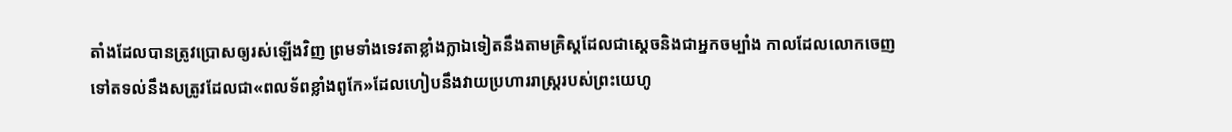តាំងដែលបានត្រូវប្រោសឲ្យរស់ឡើងវិញ ព្រមទាំងទេវតាខ្លាំងក្លាឯទៀតនឹងតាមគ្រិស្តដែលជាស្តេចនិងជាអ្នកចម្បាំង កាលដែលលោកចេញទៅតទល់នឹងសត្រូវដែលជា«ពលទ័ពខ្លាំងពូកែ»ដែលហៀបនឹងវាយប្រហាររាស្ត្ររបស់ព្រះយេហូ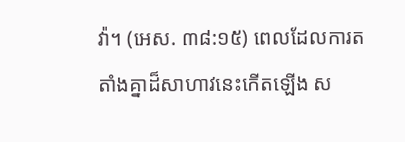វ៉ា។ (អេស. ៣៨:១៥) ពេលដែលការតតាំងគ្នាដ៏សាហាវនេះកើតឡើង ស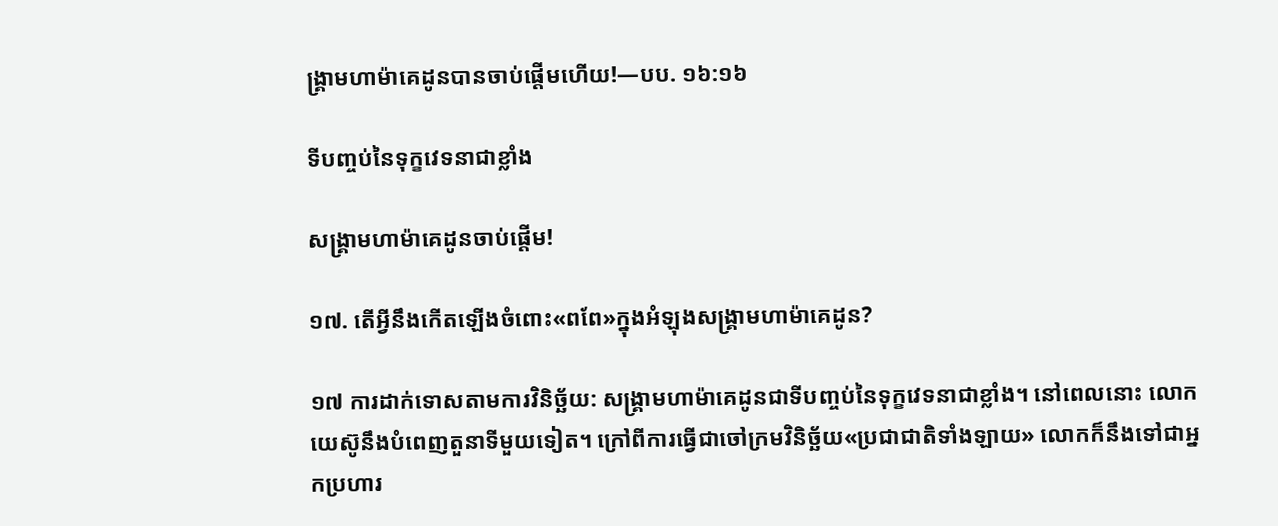ង្គ្រាមហាម៉ាគេដូនបានចាប់ផ្ដើមហើយ!—បប. ១៦:១៦

ទីបញ្ចប់នៃទុក្ខវេទនាជាខ្លាំង

សង្គ្រាមហាម៉ាគេដូនចាប់ផ្ដើម!

១៧. តើអ្វីនឹងកើតឡើងចំពោះ«ពពែ»ក្នុងអំឡុងសង្គ្រាមហាម៉ាគេដូន?

១៧ ការដាក់ទោសតាមការវិនិច្ឆ័យ: សង្គ្រាមហាម៉ាគេដូនជាទីបញ្ចប់នៃទុក្ខវេទនាជាខ្លាំង។ នៅពេលនោះ លោកយេស៊ូនឹងបំពេញតួនាទីមួយទៀត។ ក្រៅពីការធ្វើជាចៅក្រមវិនិច្ឆ័យ«ប្រជាជាតិទាំងឡាយ» លោកក៏នឹងទៅជាអ្នកប្រហារ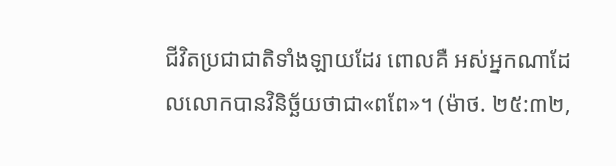ជីវិតប្រជាជាតិទាំងឡាយដែរ ពោលគឺ អស់អ្នកណាដែលលោកបានវិនិច្ឆ័យថាជា«ពពែ»។ (ម៉ាថ. ២៥:៣២,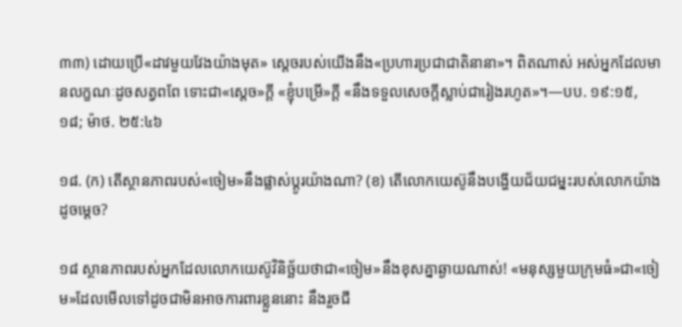៣៣) ដោយប្រើ«ដាវមួយវែងយ៉ាងមុត» ស្តេចរបស់យើងនឹង«ប្រហារប្រជាជាតិនានា»។ ពិតណាស់ អស់អ្នកដែលមានលក្ខណៈដូចសត្វពពែ ទោះជា«ស្តេច»ក្ដី «ខ្ញុំបម្រើ»ក្ដី «នឹងទទួលសេចក្ដីស្លាប់ជារៀងរហូត»។—បប. ១៩:១៥, ១៨; ម៉ាថ. ២៥:៤៦

១៨. (ក) តើស្ថានភាពរបស់«ចៀម»នឹងផ្លាស់ប្ដូរយ៉ាងណា? (ខ) តើលោកយេស៊ូនឹងបង្ហើយជ័យជម្នះរបស់លោកយ៉ាងដូចម្ដេច?

១៨ ស្ថានភាពរបស់អ្នកដែលលោកយេស៊ូវិនិច្ឆ័យថាជា«ចៀម»នឹងខុសគ្នាឆ្ងាយណាស់! «មនុស្សមួយក្រុមធំ»ជា«ចៀម»ដែលមើលទៅដូចជាមិនអាចការពារខ្លួននោះ នឹងរួចជី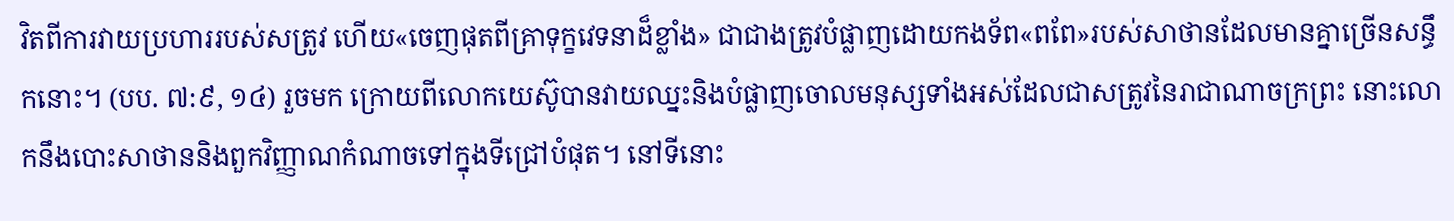វិតពីការវាយប្រហាររបស់សត្រូវ ហើយ«ចេញផុតពីគ្រាទុក្ខវេទនាដ៏ខ្លាំង» ជាជាងត្រូវបំផ្លាញដោយកងទ័ព«ពពែ»របស់សាថានដែលមានគ្នាច្រើនសន្ធឹកនោះ។ (បប. ៧:៩, ១៤) រួចមក ក្រោយពីលោកយេស៊ូបានវាយឈ្នះនិងបំផ្លាញចោលមនុស្សទាំងអស់ដែលជាសត្រូវនៃរាជាណាចក្រព្រះ នោះលោកនឹងបោះសាថាននិងពួកវិញ្ញាណកំណាចទៅក្នុងទីជ្រៅបំផុត។ នៅទីនោះ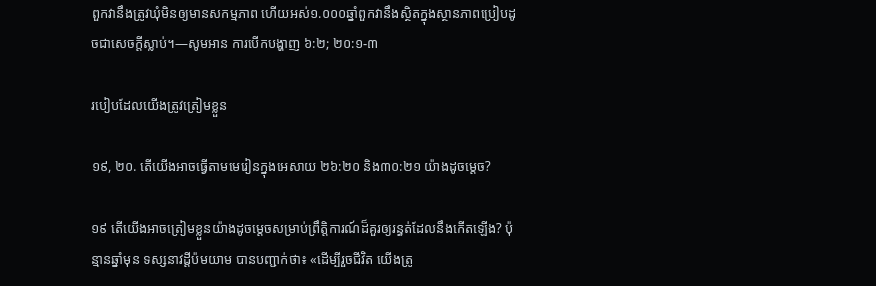ពួកវានឹងត្រូវឃុំមិនឲ្យមានសកម្មភាព ហើយអស់១.០០០ឆ្នាំពួកវានឹងស្ថិតក្នុងស្ថានភាពប្រៀបដូចជាសេចក្ដីស្លាប់។—សូមអាន ការបើកបង្ហាញ ៦:២; ២០:១-៣

របៀបដែលយើងត្រូវត្រៀមខ្លួន

១៩, ២០. តើយើងអាចធ្វើតាមមេរៀនក្នុងអេសាយ ២៦:២០ និង៣០:២១ យ៉ាងដូចម្ដេច?

១៩ តើយើងអាចត្រៀមខ្លួនយ៉ាងដូចម្ដេចសម្រាប់ព្រឹត្ដិការណ៍ដ៏គួរឲ្យរន្ធត់ដែលនឹងកើតឡើង? ប៉ុន្មានឆ្នាំមុន ទស្សនាវដ្ដីប៉មយាម បានបញ្ជាក់ថា៖ «ដើម្បីរួចជីវិត យើងត្រូ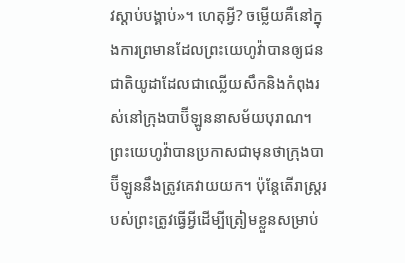វស្ដាប់បង្គាប់»។ ហេតុអ្វី? ចម្លើយគឺនៅក្នុងការព្រមានដែលព្រះយេហូវ៉ាបានឲ្យជនជាតិយូដាដែលជាឈ្លើយសឹកនិងកំពុងរស់នៅក្រុងបាប៊ីឡូននាសម័យបុរាណ។ ព្រះយេហូវ៉ាបានប្រកាសជាមុនថាក្រុងបាប៊ីឡូននឹងត្រូវគេវាយយក។ ប៉ុន្តែតើរាស្ត្ររបស់ព្រះត្រូវធ្វើអ្វីដើម្បីត្រៀមខ្លួនសម្រាប់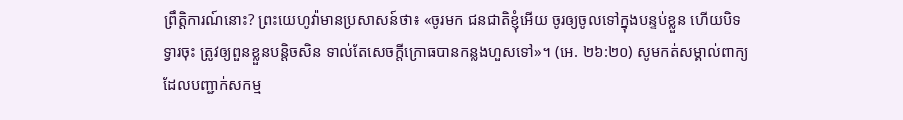ព្រឹត្ដិការណ៍នោះ? ព្រះយេហូវ៉ាមានប្រសាសន៍ថា៖ «ចូរមក ជនជាតិខ្ញុំអើយ ចូរឲ្យចូលទៅក្នុងបន្ទប់ខ្លួន ហើយបិទទ្វារចុះ ត្រូវឲ្យពួនខ្លួនបន្ដិចសិន ទាល់តែសេចក្ដីក្រោធបានកន្លងហួសទៅ»។ (អេ. ២៦:២០) សូមកត់សម្គាល់ពាក្យដែលបញ្ជាក់សកម្ម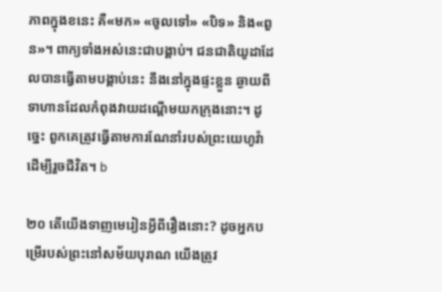ភាពក្នុងខនេះ គឺ«មក» «ចូលទៅ» «បិទ» និង«ពួន»។ ពាក្យទាំងអស់នេះជាបង្គាប់។ ជនជាតិយូដាដែលបានធ្វើតាមបង្គាប់នេះ នឹងនៅក្នុងផ្ទះខ្លួន ឆ្ងាយពីទាហានដែលកំពុងវាយដណ្ដើមយកក្រុងនោះ។ ដូច្នេះ ពួកគេត្រូវធ្វើតាមការណែនាំរបស់ព្រះយេហូវ៉ា ដើម្បីរួចជីវិត។ b

២០ តើយើងទាញមេរៀនអ្វីពីរឿងនោះ? ដូចអ្នកបម្រើរបស់ព្រះនៅសម័យបុរាណ យើងត្រូវ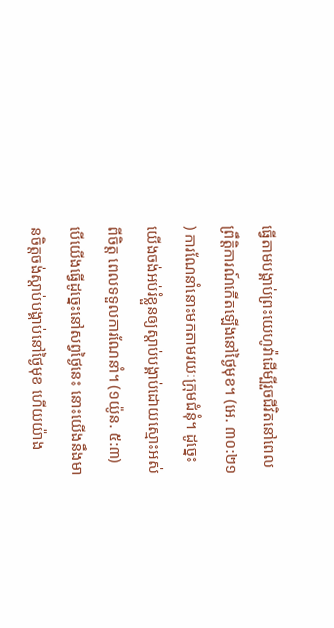ធ្វើតាមបង្គាប់ព្រះយេហូវ៉ាដើម្បីរួចជីវិតនៅពេលព្រឹត្ដិការណ៍កើតឡើងនៅថ្ងៃមុខ។ (អេ. ៣០:២១) ការណែនាំនោះមកតាមរយៈក្រុមជំនុំ។ ដូច្នេះ យើងចង់អប់រំខ្លួនឲ្យស្ដាប់បង្គាប់ដោយស្មោះអស់ពីចិត្ត ពេលទទួលការណែនាំ។ (១យ៉ូន. ៥:៣) បើយើងធ្វើដូច្នេះនៅសព្វថ្ងៃនេះ នោះយើងនឹងមានចិត្តចង់ស្ដាប់បង្គាប់នៅថ្ងៃមុខ ហើយយ៉ាង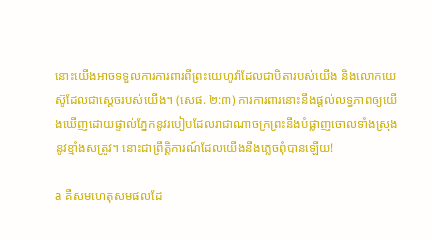នោះយើងអាចទទួលការការពារពីព្រះយេហូវ៉ាដែលជាបិតារបស់យើង និងលោកយេស៊ូដែលជាស្តេចរបស់យើង។ (សេផ. ២:៣) ការការពារនោះនឹងផ្ដល់លទ្ធភាពឲ្យយើងឃើញដោយផ្ទាល់ភ្នែកនូវរបៀបដែលរាជាណាចក្រព្រះនឹងបំផ្លាញចោលទាំងស្រុងនូវខ្មាំងសត្រូវ។ នោះជាព្រឹត្ដិការណ៍ដែលយើងនឹងភ្លេចពុំបានឡើយ!

a គឺសមហេតុសមផលដែ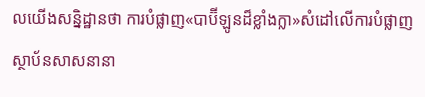លយើងសន្និដ្ឋានថា ការបំផ្លាញ«បាប៊ីឡូនដ៏ខ្លាំងក្លា»សំដៅលើការបំផ្លាញស្ថាប័នសាសនានា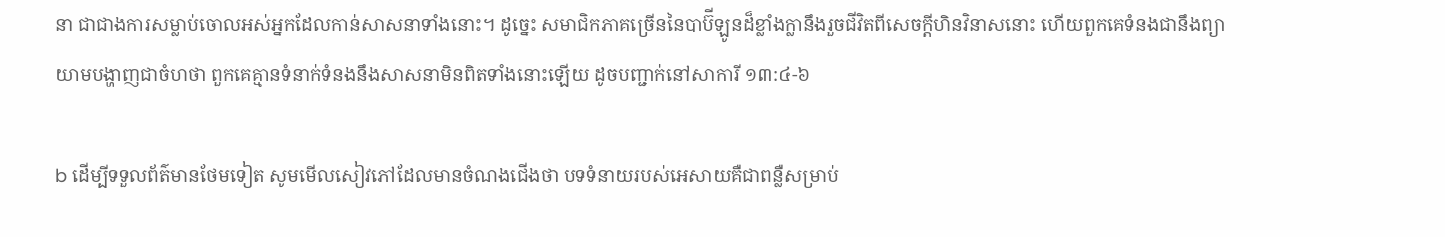នា ជាជាងការសម្លាប់ចោលអស់អ្នកដែលកាន់សាសនាទាំងនោះ។ ដូច្នេះ សមាជិកភាគច្រើននៃបាប៊ីឡូនដ៏ខ្លាំងក្លានឹងរួចជីវិតពីសេចក្ដីហិនវិនាសនោះ ហើយពួកគេទំនងជានឹងព្យាយាមបង្ហាញជាចំហថា ពួកគេគ្មានទំនាក់ទំនងនឹងសាសនាមិនពិតទាំងនោះឡើយ ដូចបញ្ជាក់នៅសាការី ១៣:៤-៦

b ដើម្បីទទួលព័ត៌មានថែមទៀត សូមមើលសៀវភៅដែលមានចំណងជើងថា បទទំនាយរបស់អេសាយគឺជាពន្លឺសម្រាប់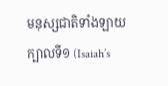មនុស្សជាតិទាំងឡាយ ក្បាលទី១ (Isaiah’s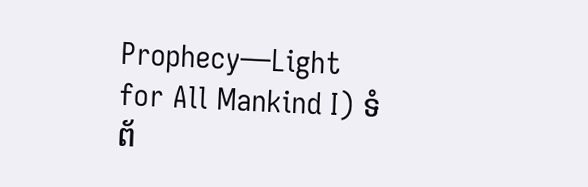Prophecy—Light for All Mankind I) ទំព័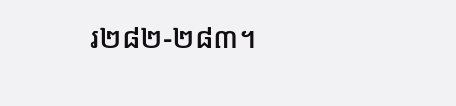រ២៨២-២៨៣។